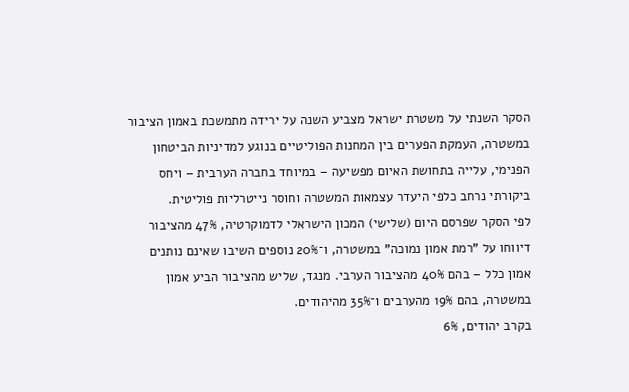הסקר השנתי על משטרת ישראל מצביע השנה על ירידה מתמשכת באמון הציבור במשטרה, העמקת הפערים בין המחנות הפוליטיים בנוגע למדיניות הביטחון הפנימי, עלייה בתחושת האיום מפשיעה – במיוחד בחברה הערבית – ויחס ביקורתי נרחב כלפי היעדר עצמאות המשטרה וחוסר נייטרליות פוליטית.
לפי הסקר שפרסם היום (שלישי) המכון הישראלי לדמוקרטיה, 47% מהציבור דיווחו על "רמת אמון נמוכה" במשטרה, ו־20% נוספים השיבו שאינם נותנים אמון כלל – בהם 40% מהציבור הערבי. מנגד, שליש מהציבור הביע אמון במשטרה, בהם 19% מהערבים ו־35% מהיהודים.
בקרב יהודים, 6%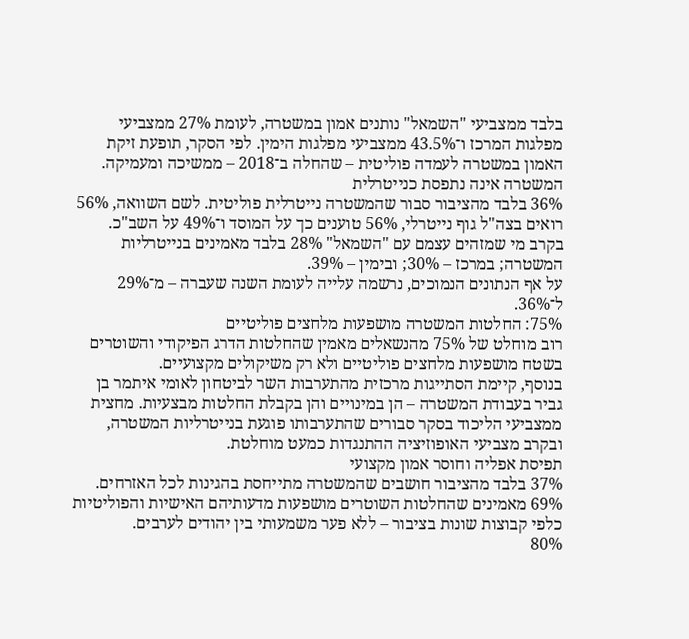בלבד ממצביעי "השמאל" נותנים אמון במשטרה, לעומת 27% ממצביעי מפלגות המרכז ו־43.5% ממצביעי מפלגות הימין. לפי הסקר, תופעת זיקת האמון במשטרה לעמדה פוליטית – שהחלה ב־2018 – ממשיכה ומעמיקה.
המשטרה אינה נתפסת כנייטרלית
36% בלבד מהציבור סבור שהמשטרה נייטרלית פוליטית. לשם השוואה, 56% רואים בצה"ל גוף נייטרלי, 56% טוענים כך על המוסד ו־49% על השב"כ.
בקרב מי שמזהים עצמם עם "השמאל" 28% בלבד מאמינים בנייטרליות המשטרה; במרכז – 30%; ובימין – 39%.
על אף הנתונים הנמוכים, נרשמה עלייה לעומת השנה שעברה – מ־29% ל־36%.
75%: החלטות המשטרה מושפעות מלחצים פוליטיים
רוב מוחלט של 75% מהנשאלים מאמין שהחלטות הדרג הפיקודי והשוטרים בשטח מושפעות מלחצים פוליטיים ולא רק משיקולים מקצועיים.
בנוסף, קיימת הסתייגות מרכזית מהתערבות השר לביטחון לאומי איתמר בן גביר בעבודת המשטרה – הן במינויים והן בקבלת החלטות מבצעיות. מחצית ממצביעי הליכוד בסקר סבורים שהתערבותו פוגעת בנייטרליות המשטרה, ובקרב מצביעי האופוזיציה ההתנגדות כמעט מוחלטת.
תפיסת אפליה וחוסר אמון מקצועי
37% בלבד מהציבור חושבים שהמשטרה מתייחסת בהגינות לכל האזרחים. 69% מאמינים שהחלטות השוטרים מושפעות מדעותיהם האישיות והפוליטיות כלפי קבוצות שונות בציבור – ללא פער משמעותי בין יהודים לערבים.
80%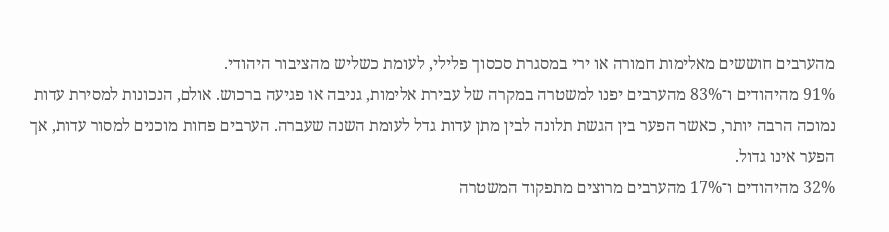מהערבים חוששים מאלימות חמורה או ירי במסגרת סכסוך פלילי, לעומת כשליש מהציבור היהודי.
91% מהיהודים ו־83% מהערבים יפנו למשטרה במקרה של עבירת אלימות, גניבה או פגיעה ברכוש. אולם, הנכונות למסירת עדות נמוכה הרבה יותר, כאשר הפער בין הגשת תלונה לבין מתן עדות גדל לעומת השנה שעברה. הערבים פחות מוכנים למסור עדות, אך הפער אינו גדול.
32% מהיהודים ו־17% מהערבים מרוצים מתפקוד המשטרה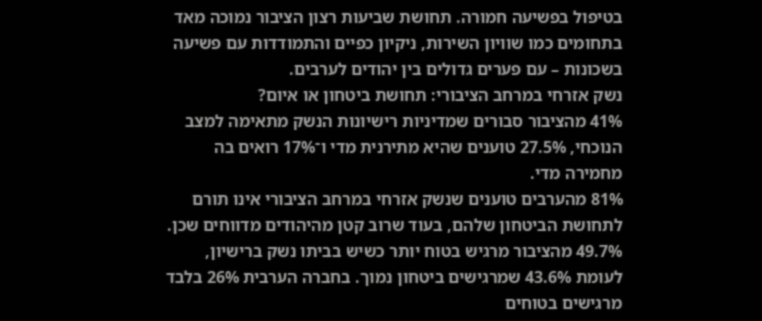בטיפול בפשיעה חמורה. תחושת שביעות רצון הציבור נמוכה מאד בתחומים כמו שוויון השירות, ניקיון כפיים והתמודדות עם פשיעה בשכונות – עם פערים גדולים בין יהודים לערבים.
נשק אזרחי במרחב הציבורי: תחושת ביטחון או איום?
41% מהציבור סבורים שמדיניות רישיונות הנשק מתאימה למצב הנוכחי, 27.5% טוענים שהיא מתירנית מדי ו־17% רואים בה מחמירה מדי.
81% מהערבים טוענים שנשק אזרחי במרחב הציבורי אינו תורם לתחושת הביטחון שלהם, בעוד שרוב קטן מהיהודים מדווחים שכן.
49.7% מהציבור מרגיש בטוח יותר כשיש בביתו נשק ברישיון, לעומת 43.6% שמרגישים ביטחון נמוך. בחברה הערבית 26% בלבד מרגישים בטוחים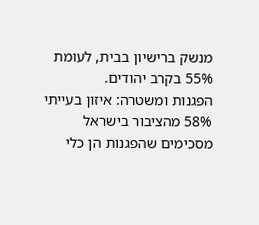מנשק ברישיון בבית, לעומת 55% בקרב יהודים.
הפגנות ומשטרה: איזון בעייתי
58% מהציבור בישראל מסכימים שהפגנות הן כלי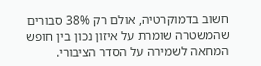חשוב בדמוקרטיה, אולם רק 38% סבורים שהמשטרה שומרת על איזון נכון בין חופש המחאה לשמירה על הסדר הציבורי.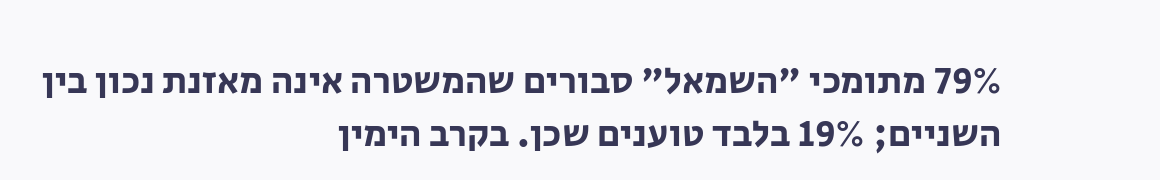79% מתומכי "השמאל" סבורים שהמשטרה אינה מאזנת נכון בין השניים; 19% בלבד טוענים שכן. בקרב הימין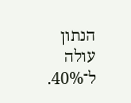הנתון עולה ל־40%.